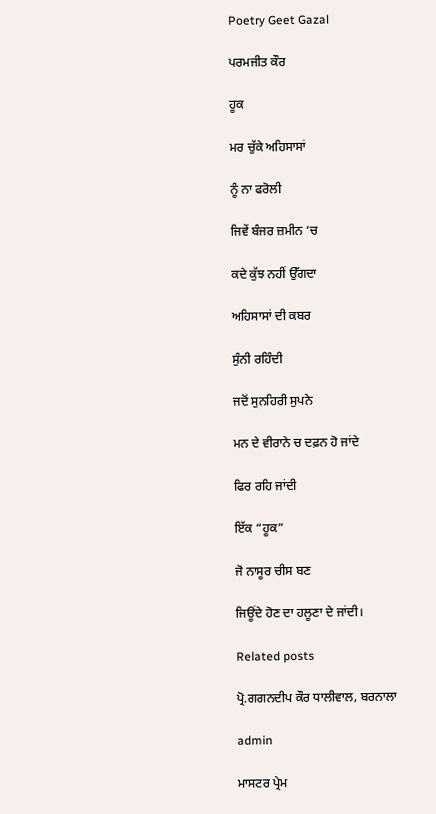Poetry Geet Gazal

ਪਰਮਜੀਤ ਕੌਰ

ਹੂਕ

ਮਰ ਚੁੱਕੇ ਅਹਿਸਾਸਾਂ

ਨੂੰ ਨਾ ਫਰੋਲੀ

ਜਿਵੇਂ ਬੰਜਰ ਜ਼ਮੀਨ ‘ਚ

ਕਦੇ ਕੁੱਝ ਨਹੀਂ ਉੱਗਦਾ

ਅਹਿਸਾਸਾਂ ਦੀ ਕਬਰ

ਸੁੰਨੀ ਰਹਿੰਦੀ

ਜਦੋਂ ਸੁਨਹਿਰੀ ਸੁਪਨੇ

ਮਨ ਦੇ ਵੀਰਾਨੇ ਚ ਦਫ਼ਨ ਹੋ ਜਾਂਦੇ

ਫਿਰ ਰਹਿ ਜਾਂਦੀ

ਇੱਕ “ਹੂਕ”

ਜੋ ਨਾਸੂਰ ਚੀਸ ਬਣ

ਜਿਊਂਦੇ ਹੋਣ ਦਾ ਹਲੂਣਾ ਦੇ ਜਾਂਦੀ।

Related posts

ਪ੍ਰੋ.ਗਗਨਦੀਪ ਕੌਰ ਧਾਲੀਵਾਲ, ਬਰਨਾਲਾ

admin

ਮਾਸਟਰ ਪ੍ਰੇਮ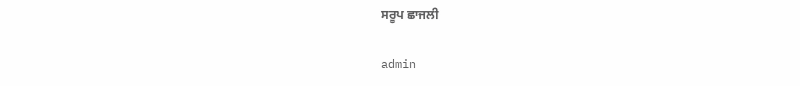ਸਰੂਪ ਛਾਜਲੀ

admin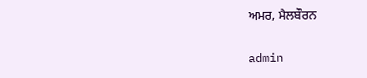ਅਮਰ, ਮੈਲਬੌਰਨ

admin